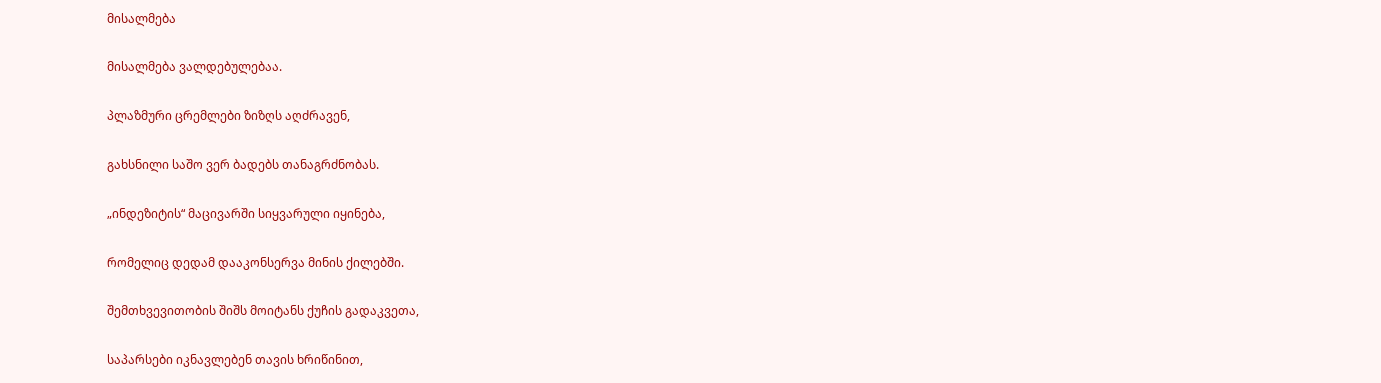მისალმება

მისალმება ვალდებულებაა.

პლაზმური ცრემლები ზიზღს აღძრავენ,

გახსნილი საშო ვერ ბადებს თანაგრძნობას.

„ინდეზიტის“ მაცივარში სიყვარული იყინება,

რომელიც დედამ დააკონსერვა მინის ქილებში.

შემთხვევითობის შიშს მოიტანს ქუჩის გადაკვეთა,

საპარსები იკნავლებენ თავის ხრიწინით,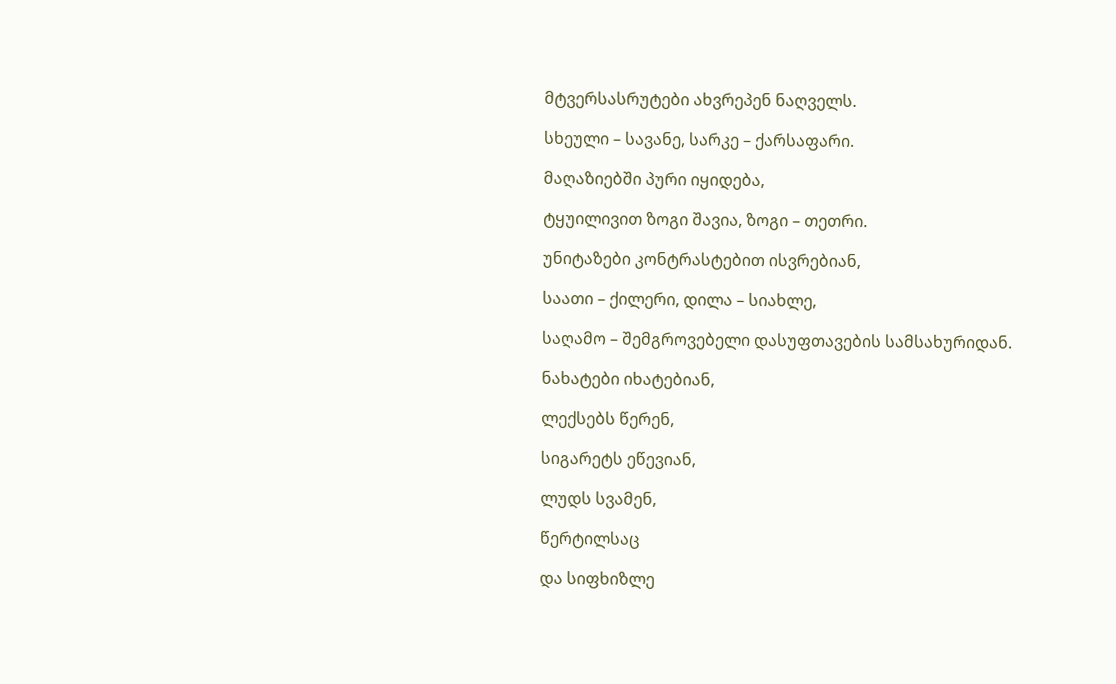მტვერსასრუტები ახვრეპენ ნაღველს.

სხეული – სავანე, სარკე – ქარსაფარი.

მაღაზიებში პური იყიდება,

ტყუილივით ზოგი შავია, ზოგი – თეთრი.

უნიტაზები კონტრასტებით ისვრებიან,

საათი – ქილერი, დილა – სიახლე,

საღამო – შემგროვებელი დასუფთავების სამსახურიდან.

ნახატები იხატებიან,

ლექსებს წერენ,

სიგარეტს ეწევიან,

ლუდს სვამენ,

წერტილსაც

და სიფხიზლე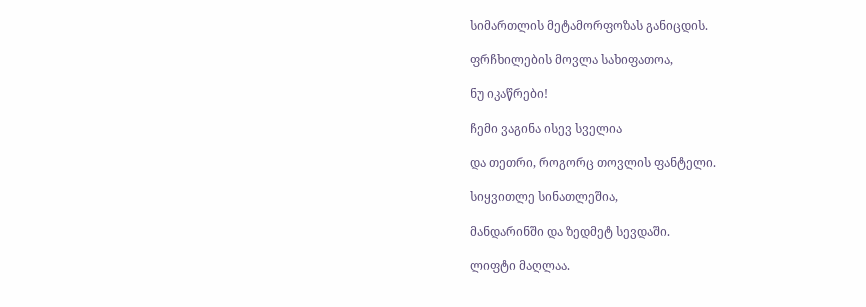სიმართლის მეტამორფოზას განიცდის.

ფრჩხილების მოვლა სახიფათოა,

ნუ იკაწრები!

ჩემი ვაგინა ისევ სველია

და თეთრი, როგორც თოვლის ფანტელი.

სიყვითლე სინათლეშია,

მანდარინში და ზედმეტ სევდაში.

ლიფტი მაღლაა.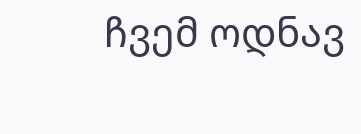ჩვემ ოდნავ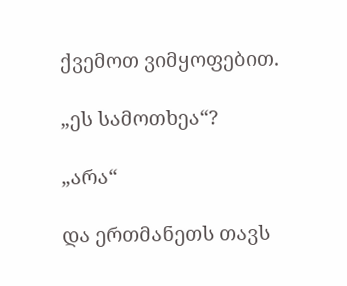ქვემოთ ვიმყოფებით.

„ეს სამოთხეა“?

„არა“

და ერთმანეთს თავს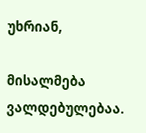უხრიან,

მისალმება ვალდებულებაა.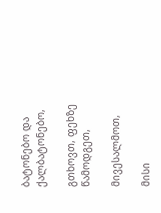ბატონებო და ქალბატონებო,

გთხოვთ, ფეხზე წამოდგეთ,

მივესალმოთ,

მისი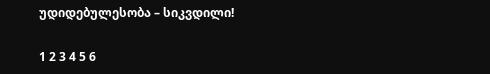უდიდებულესობა – სიკვდილი!

1 2 3 4 5 6